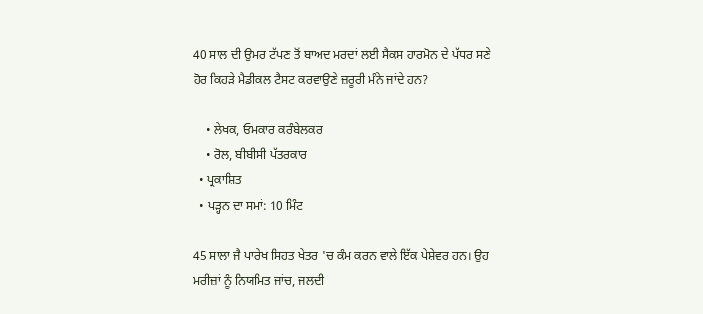40 ਸਾਲ ਦੀ ਉਮਰ ਟੱਪਣ ਤੋਂ ਬਾਅਦ ਮਰਦਾਂ ਲਈ ਸੈਕਸ ਹਾਰਮੋਨ ਦੇ ਪੱਧਰ ਸਣੇ ਹੋਰ ਕਿਹੜੇ ਮੈਡੀਕਲ ਟੈਸਟ ਕਰਵਾਉਣੇ ਜ਼ਰੂਰੀ ਮੰਨੇ ਜਾਂਦੇ ਹਨ?

    • ਲੇਖਕ, ਓਮਕਾਰ ਕਰੰਬੇਲਕਰ
    • ਰੋਲ, ਬੀਬੀਸੀ ਪੱਤਰਕਾਰ
  • ਪ੍ਰਕਾਸ਼ਿਤ
  • ਪੜ੍ਹਨ ਦਾ ਸਮਾਂ: 10 ਮਿੰਟ

45 ਸਾਲਾ ਜੈ ਪਾਰੇਖ ਸਿਹਤ ਖੇਤਰ 'ਚ ਕੰਮ ਕਰਨ ਵਾਲੇ ਇੱਕ ਪੇਸ਼ੇਵਰ ਹਨ। ਉਹ ਮਰੀਜ਼ਾਂ ਨੂੰ ਨਿਯਮਿਤ ਜਾਂਚ, ਜਲਦੀ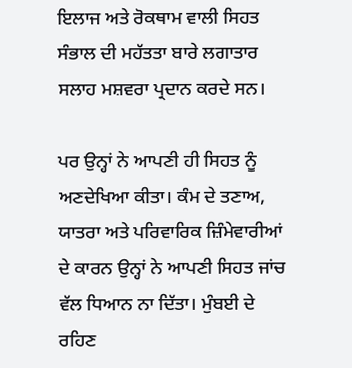ਇਲਾਜ ਅਤੇ ਰੋਕਥਾਮ ਵਾਲੀ ਸਿਹਤ ਸੰਭਾਲ ਦੀ ਮਹੱਤਤਾ ਬਾਰੇ ਲਗਾਤਾਰ ਸਲਾਹ ਮਸ਼ਵਰਾ ਪ੍ਰਦਾਨ ਕਰਦੇ ਸਨ।

ਪਰ ਉਨ੍ਹਾਂ ਨੇ ਆਪਣੀ ਹੀ ਸਿਹਤ ਨੂੰ ਅਣਦੇਖਿਆ ਕੀਤਾ। ਕੰਮ ਦੇ ਤਣਾਅ, ਯਾਤਰਾ ਅਤੇ ਪਰਿਵਾਰਿਕ ਜ਼ਿੰਮੇਵਾਰੀਆਂ ਦੇ ਕਾਰਨ ਉਨ੍ਹਾਂ ਨੇ ਆਪਣੀ ਸਿਹਤ ਜਾਂਚ ਵੱਲ ਧਿਆਨ ਨਾ ਦਿੱਤਾ। ਮੁੰਬਈ ਦੇ ਰਹਿਣ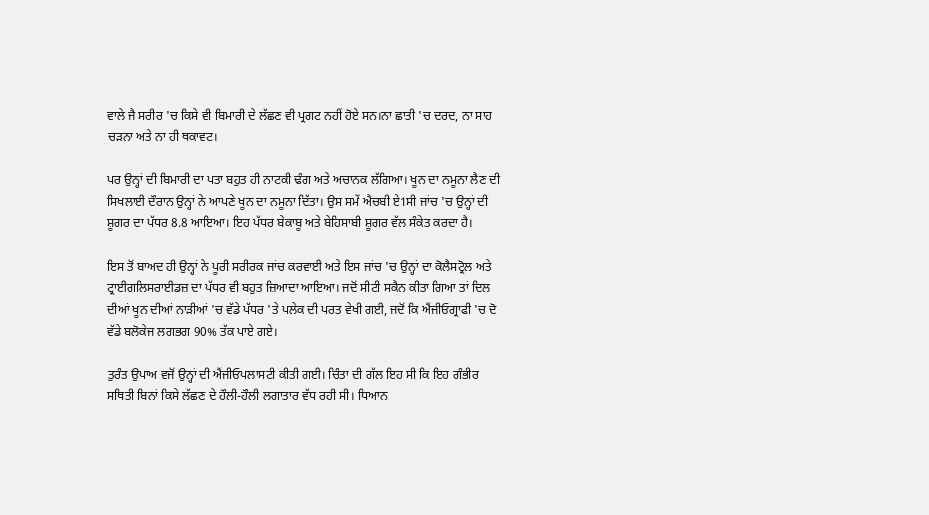ਵਾਲੇ ਜੈ ਸਰੀਰ 'ਚ ਕਿਸੇ ਵੀ ਬਿਮਾਰੀ ਦੇ ਲੱਛਣ ਵੀ ਪ੍ਰਗਟ ਨਹੀਂ ਹੋਏ ਸਨ।ਨਾ ਛਾਤੀ 'ਚ ਦਰਦ, ਨਾ ਸਾਹ ਚੜਨਾ ਅਤੇ ਨਾ ਹੀ ਥਕਾਵਟ।

ਪਰ ਉਨ੍ਹਾਂ ਦੀ ਬਿਮਾਰੀ ਦਾ ਪਤਾ ਬਹੁਤ ਹੀ ਨਾਟਕੀ ਢੰਗ ਅਤੇ ਅਚਾਨਕ ਲੱਗਿਆ। ਖੂਨ ਦਾ ਨਮੂਨਾ ਲੈਣ ਦੀ ਸਿਖਲਾਈ ਦੌਰਾਨ ਉਨ੍ਹਾਂ ਨੇ ਆਪਣੇ ਖੂਨ ਦਾ ਨਮੂਨਾ ਦਿੱਤਾ। ਉਸ ਸਮੇਂ ਐਚਬੀ ਏ1ਸੀ ਜਾਂਚ 'ਚ ਉਨ੍ਹਾਂ ਦੀ ਸ਼ੂਗਰ ਦਾ ਪੱਧਰ 8.8 ਆਇਆ। ਇਹ ਪੱਧਰ ਬੇਕਾਬੂ ਅਤੇ ਬੇਹਿਸਾਬੀ ਸ਼ੂਗਰ ਵੱਲ ਸੰਕੇਤ ਕਰਦਾ ਹੈ।

ਇਸ ਤੋਂ ਬਾਅਦ ਹੀ ਉਨ੍ਹਾਂ ਨੇ ਪੂਰੀ ਸਰੀਰਕ ਜਾਂਚ ਕਰਵਾਈ ਅਤੇ ਇਸ ਜਾਂਚ 'ਚ ਉਨ੍ਹਾਂ ਦਾ ਕੋਲੈਸਟ੍ਰੋਲ ਅਤੇ ਟ੍ਰਾਈਗਲਿਸਰਾਈਡਜ਼ ਦਾ ਪੱਧਰ ਵੀ ਬਹੁਤ ਜ਼ਿਆਦਾ ਆਇਆ। ਜਦੋਂ ਸੀਟੀ ਸਕੈਨ ਕੀਤਾ ਗਿਆ ਤਾਂ ਦਿਲ ਦੀਆਂ ਖੂਨ ਦੀਆਂ ਨਾੜੀਆਂ 'ਚ ਵੱਡੇ ਪੱਧਰ 'ਤੇ ਪਲੇਕ ਦੀ ਪਰਤ ਵੇਖੀ ਗਈ, ਜਦੋਂ ਕਿ ਐਂਜੀਓਗ੍ਰਾਫੀ 'ਚ ਦੋ ਵੱਡੇ ਬਲੋਕੇਜ ਲਗਭਗ 90% ਤੱਕ ਪਾਏ ਗਏ।

ਤੁਰੰਤ ਉਪਾਅ ਵਜੋਂ ਉਨ੍ਹਾਂ ਦੀ ਐਂਜੀਓਪਲਾਸਟੀ ਕੀਤੀ ਗਈ। ਚਿੰਤਾ ਦੀ ਗੱਲ ਇਹ ਸੀ ਕਿ ਇਹ ਗੰਭੀਰ ਸਥਿਤੀ ਬਿਨਾਂ ਕਿਸੇ ਲੱਛਣ ਦੇ ਹੌਲੀ-ਹੌਲੀ ਲਗਾਤਾਰ ਵੱਧ ਰਹੀ ਸੀ। ਧਿਆਨ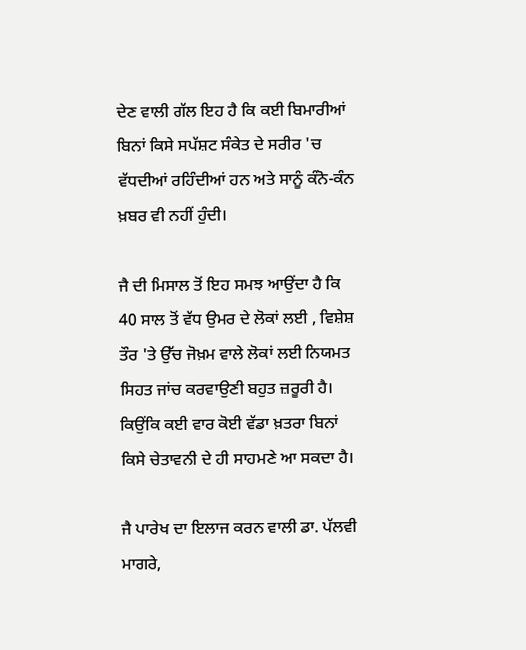ਦੇਣ ਵਾਲੀ ਗੱਲ ਇਹ ਹੈ ਕਿ ਕਈ ਬਿਮਾਰੀਆਂ ਬਿਨਾਂ ਕਿਸੇ ਸਪੱਸ਼ਟ ਸੰਕੇਤ ਦੇ ਸਰੀਰ 'ਚ ਵੱਧਦੀਆਂ ਰਹਿੰਦੀਆਂ ਹਨ ਅਤੇ ਸਾਨੂੰ ਕੰਨੋ-ਕੰਨ ਖ਼ਬਰ ਵੀ ਨਹੀਂ ਹੁੰਦੀ।

ਜੈ ਦੀ ਮਿਸਾਲ ਤੋਂ ਇਹ ਸਮਝ ਆਉਂਦਾ ਹੈ ਕਿ 40 ਸਾਲ ਤੋਂ ਵੱਧ ਉਮਰ ਦੇ ਲੋਕਾਂ ਲਈ , ਵਿਸ਼ੇਸ਼ ਤੌਰ 'ਤੇ ਉੱਚ ਜੋਖ਼ਮ ਵਾਲੇ ਲੋਕਾਂ ਲਈ ਨਿਯਮਤ ਸਿਹਤ ਜਾਂਚ ਕਰਵਾਉਣੀ ਬਹੁਤ ਜ਼ਰੂਰੀ ਹੈ। ਕਿਉਂਕਿ ਕਈ ਵਾਰ ਕੋਈ ਵੱਡਾ ਖ਼ਤਰਾ ਬਿਨਾਂ ਕਿਸੇ ਚੇਤਾਵਨੀ ਦੇ ਹੀ ਸਾਹਮਣੇ ਆ ਸਕਦਾ ਹੈ।

ਜੈ ਪਾਰੇਖ ਦਾ ਇਲਾਜ ਕਰਨ ਵਾਲੀ ਡਾ. ਪੱਲਵੀ ਮਾਗਰੇ,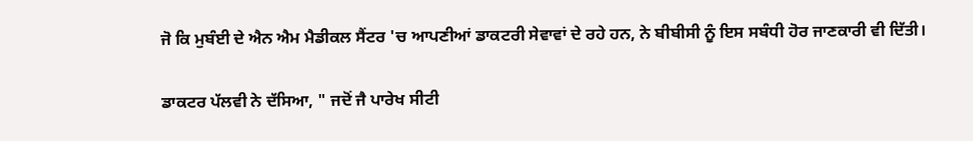ਜੋ ਕਿ ਮੁਬੰਈ ਦੇ ਐਨ ਐਮ ਮੈਡੀਕਲ ਸੈਂਟਰ 'ਚ ਆਪਣੀਆਂ ਡਾਕਟਰੀ ਸੇਵਾਵਾਂ ਦੇ ਰਹੇ ਹਨ, ਨੇ ਬੀਬੀਸੀ ਨੂੰ ਇਸ ਸਬੰਧੀ ਹੋਰ ਜਾਣਕਾਰੀ ਵੀ ਦਿੱਤੀ।

ਡਾਕਟਰ ਪੱਲਵੀ ਨੇ ਦੱਸਿਆ, " ਜਦੋਂ ਜੈ ਪਾਰੇਖ ਸੀਟੀ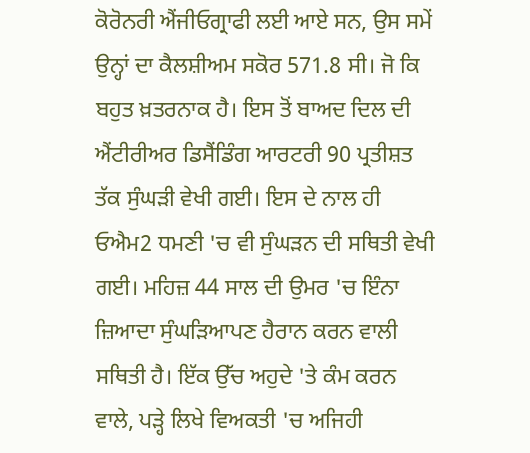ਕੋਰੋਨਰੀ ਐਂਜੀਓਗ੍ਰਾਫੀ ਲਈ ਆਏ ਸਨ, ਉਸ ਸਮੇਂ ਉਨ੍ਹਾਂ ਦਾ ਕੈਲਸ਼ੀਅਮ ਸਕੋਰ 571.8 ਸੀ। ਜੋ ਕਿ ਬਹੁਤ ਖ਼ਤਰਨਾਕ ਹੈ। ਇਸ ਤੋਂ ਬਾਅਦ ਦਿਲ ਦੀ ਐਂਟੀਰੀਅਰ ਡਿਸੈਂਡਿੰਗ ਆਰਟਰੀ 90 ਪ੍ਰਤੀਸ਼ਤ ਤੱਕ ਸੁੰਘੜੀ ਵੇਖੀ ਗਈ। ਇਸ ਦੇ ਨਾਲ ਹੀ ਓਐਮ2 ਧਮਣੀ 'ਚ ਵੀ ਸੁੰਘੜਨ ਦੀ ਸਥਿਤੀ ਵੇਖੀ ਗਈ। ਮਹਿਜ਼ 44 ਸਾਲ ਦੀ ਉਮਰ 'ਚ ਇੰਨਾ ਜ਼ਿਆਦਾ ਸੁੰਘੜਿਆਪਣ ਹੈਰਾਨ ਕਰਨ ਵਾਲੀ ਸਥਿਤੀ ਹੈ। ਇੱਕ ਉੱਚ ਅਹੁਦੇ 'ਤੇ ਕੰਮ ਕਰਨ ਵਾਲੇ, ਪੜ੍ਹੇ ਲਿਖੇ ਵਿਅਕਤੀ 'ਚ ਅਜਿਹੀ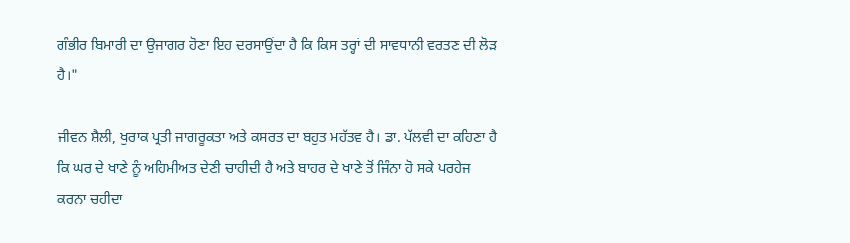ਗੰਭੀਰ ਬਿਮਾਰੀ ਦਾ ਉਜਾਗਰ ਹੋਣਾ ਇਹ ਦਰਸਾਉਂਦਾ ਹੈ ਕਿ ਕਿਸ ਤਰ੍ਹਾਂ ਦੀ ਸਾਵਧਾਨੀ ਵਰਤਣ ਦੀ ਲੋੜ ਹੈ।"

ਜੀਵਨ ਸ਼ੈਲੀ, ਖੁਰਾਕ ਪ੍ਰਤੀ ਜਾਗਰੂਕਤਾ ਅਤੇ ਕਸਰਤ ਦਾ ਬਹੁਤ ਮਹੱਤਵ ਹੈ। ਡਾ. ਪੱਲਵੀ ਦਾ ਕਹਿਣਾ ਹੈ ਕਿ ਘਰ ਦੇ ਖਾਣੇ ਨੂੰ ਅਹਿਮੀਅਤ ਦੇਣੀ ਚਾਹੀਦੀ ਹੈ ਅਤੇ ਬਾਹਰ ਦੇ ਖਾਣੇ ਤੋਂ ਜਿੰਨਾ ਹੋ ਸਕੇ ਪਰਹੇਜ ਕਰਨਾ ਚਹੀਦਾ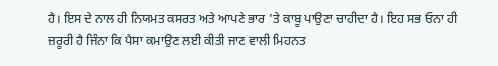ਹੈ। ਇਸ ਦੇ ਨਾਲ ਹੀ ਨਿਯਮਤ ਕਸਰਤ ਅਤੇ ਆਪਣੇ ਭਾਰ 'ਤੇ ਕਾਬੂ ਪਾਉਣਾ ਚਾਹੀਦਾ ਹੈ। ਇਹ ਸਭ ਓਨਾ ਹੀ ਜ਼ਰੂਰੀ ਹੈ ਜਿੰਨਾ ਕਿ ਪੈਸਾ ਕਮਾਉਣ ਲਈ ਕੀਤੀ ਜਾਣ ਵਾਲੀ ਮਿਹਨਤ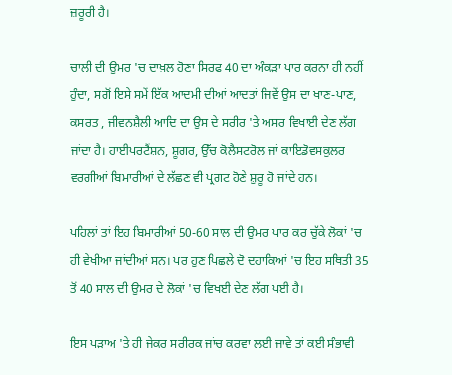ਜ਼ਰੂਰੀ ਹੈ।

ਚਾਲੀ ਦੀ ਉਮਰ 'ਚ ਦਾਖ਼ਲ ਹੋਣਾ ਸਿਰਫ 40 ਦਾ ਅੰਕੜਾ ਪਾਰ ਕਰਨਾ ਹੀ ਨਹੀਂ ਹੁੰਦਾ, ਸਗੋਂ ਇਸੇ ਸਮੇਂ ਇੱਕ ਆਦਮੀ ਦੀਆਂ ਆਦਤਾਂ ਜਿਵੇਂ ਉਸ ਦਾ ਖਾਣ-ਪਾਣ, ਕਸਰਤ , ਜੀਵਨਸ਼ੈਲੀ ਆਦਿ ਦਾ ਉਸ ਦੇ ਸਰੀਰ 'ਤੇ ਅਸਰ ਵਿਖਾਈ ਦੇਣ ਲੱਗ ਜਾਂਦਾ ਹੈ। ਹਾਈਪਰਟੈਂਸ਼ਨ, ਸ਼ੂਗਰ, ਉੱਚ ਕੋਲੈਸਟਰੋਲ ਜਾਂ ਕਾਇਡੋਵਸਕੁਲਰ ਵਰਗੀਆਂ ਬਿਮਾਰੀਆਂ ਦੇ ਲੱਛਣ ਵੀ ਪ੍ਰਗਟ ਹੋਣੇ ਸ਼ੁਰੂ ਹੋ ਜਾਂਦੇ ਹਨ।

ਪਹਿਲਾਂ ਤਾਂ ਇਹ ਬਿਮਾਰੀਆਂ 50-60 ਸਾਲ ਦੀ ਉਮਰ ਪਾਰ ਕਰ ਚੁੱਕੇ ਲੋਕਾਂ 'ਚ ਹੀ ਵੇਖੀਆ ਜਾਂਦੀਆਂ ਸਨ। ਪਰ ਹੁਣ ਪਿਛਲੇ ਦੋ ਦਹਾਕਿਆਂ 'ਚ ਇਹ ਸਥਿਤੀ 35 ਤੋਂ 40 ਸਾਲ ਦੀ ਉਮਰ ਦੇ ਲੋਕਾਂ 'ਚ ਵਿਖਈ ਦੇਣ ਲੱਗ ਪਈ ਹੈ।

ਇਸ ਪੜਾਅ 'ਤੇ ਹੀ ਜੇਕਰ ਸਰੀਰਕ ਜਾਂਚ ਕਰਵਾ ਲਈ ਜਾਵੇ ਤਾਂ ਕਈ ਸੰਭਾਵੀ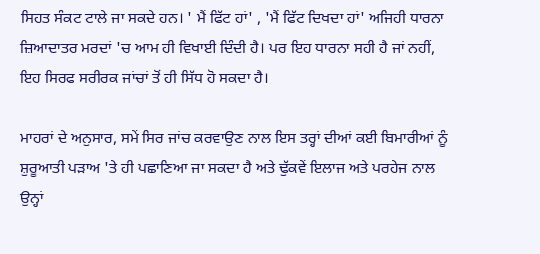ਸਿਹਤ ਸੰਕਟ ਟਾਲੇ ਜਾ ਸਕਦੇ ਹਨ। ' ਮੈਂ ਫਿੱਟ ਹਾਂ' , 'ਮੈਂ ਫਿੱਟ ਦਿਖਦਾ ਹਾਂ' ਅਜਿਹੀ ਧਾਰਨਾ ਜ਼ਿਆਦਾਤਰ ਮਰਦਾਂ 'ਚ ਆਮ ਹੀ ਵਿਖਾਈ ਦਿੰਦੀ ਹੈ। ਪਰ ਇਹ ਧਾਰਨਾ ਸਹੀ ਹੈ ਜਾਂ ਨਹੀਂ, ਇਹ ਸਿਰਫ ਸਰੀਰਕ ਜਾਂਚਾਂ ਤੋਂ ਹੀ ਸਿੱਧ ਹੋ ਸਕਦਾ ਹੈ।

ਮਾਹਰਾਂ ਦੇ ਅਨੁਸਾਰ, ਸਮੇਂ ਸਿਰ ਜਾਂਚ ਕਰਵਾਉਣ ਨਾਲ ਇਸ ਤਰ੍ਹਾਂ ਦੀਆਂ ਕਈ ਬਿਮਾਰੀਆਂ ਨੂੰ ਸ਼ੁਰੂਆਤੀ ਪੜਾਅ 'ਤੇ ਹੀ ਪਛਾਣਿਆ ਜਾ ਸਕਦਾ ਹੈ ਅਤੇ ਢੁੱਕਵੇਂ ਇਲਾਜ ਅਤੇ ਪਰਹੇਜ ਨਾਲ ਉਨ੍ਹਾਂ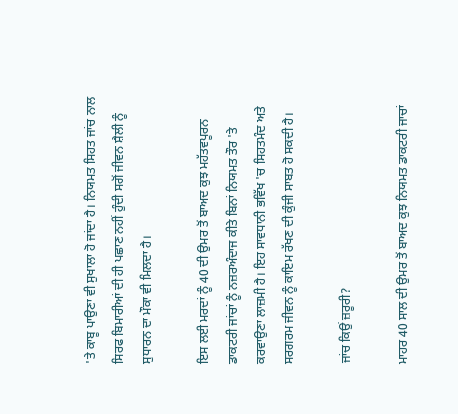'ਤੇ ਕਾਬੂ ਪਾਉਣਾ ਵੀ ਸੁਖਾਲਾ ਹੋ ਜਾਂਦਾ ਹੈ। ਨਿਯਮਤ ਸਿਹਤ ਜਾਂਚ ਨਾਲ ਸਿਰਫ ਬਿਮਾਰੀਆਂ ਦੀ ਹੀ ਪਛਾਣ ਨਹੀਂ ਹੁੰਦੀ ਸਗੋਂ ਜੀਵਨ ਸ਼ੈਲੀ ਨੂੰ ਸੁਧਾਰਨ ਦਾ ਮੌਕਾ ਵੀ ਮਿਲਦਾ ਹੈ।

ਇਸ ਲਈ ਮਰਦਾਂ ਨੂੰ 40 ਦੀ ਉਮਰ ਤੋਂ ਬਾਅਦ ਕੁਝ ਮਹੱਤਵਪੂਰਨ ਡਾਕਟਰੀ ਜਾਂਚਾਂ ਨੂੰ ਨਜ਼ਰਅੰਦਾਜ ਕੀਤੇ ਬਿਨਾਂ ਨਿਯਮਤ ਤੌਰ 'ਤੇ ਕਰਵਾਉਣਾ ਲਾਜ਼ਮੀ ਹੈ। ਇਹ ਸਾਵਧਾਨੀ ਭਵਿੱਖ 'ਚ ਸਿਹਤਮੰਦ ਅਤੇ ਸਰਗਰਮ ਜੀਵਨ ਨੂੰ ਕਾਇਮ ਰੱਖਣ ਦੀ ਕੁੰਜੀ ਸਾਬਤ ਹੋ ਸਕਦੀ ਹੈ।

ਜਾਂਚ ਕਿਉਂ ਜ਼ਰੂਰੀ?

ਮਾਹਰ 40 ਸਾਲ ਦੀ ਉਮਰ ਤੋਂ ਬਾਅਦ ਕੁਝ ਨਿਯਮਤ ਡਾਕਟਰੀ ਜਾਚਾਂ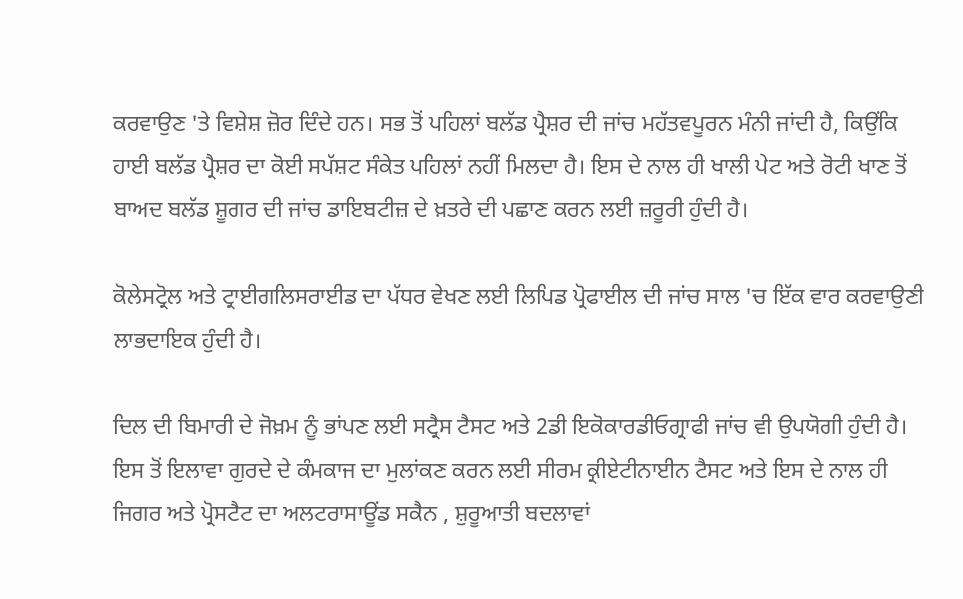ਕਰਵਾਉਣ 'ਤੇ ਵਿਸ਼ੇਸ਼ ਜ਼ੋਰ ਦਿੰਦੇ ਹਨ। ਸਭ ਤੋਂ ਪਹਿਲਾਂ ਬਲੱਡ ਪ੍ਰੈਸ਼ਰ ਦੀ ਜਾਂਚ ਮਹੱਤਵਪੂਰਨ ਮੰਨੀ ਜਾਂਦੀ ਹੈ, ਕਿਉਂਕਿ ਹਾਈ ਬਲੱਡ ਪ੍ਰੈਸ਼ਰ ਦਾ ਕੋਈ ਸਪੱਸ਼ਟ ਸੰਕੇਤ ਪਹਿਲਾਂ ਨਹੀਂ ਮਿਲਦਾ ਹੈ। ਇਸ ਦੇ ਨਾਲ ਹੀ ਖਾਲੀ ਪੇਟ ਅਤੇ ਰੋਟੀ ਖਾਣ ਤੋਂ ਬਾਅਦ ਬਲੱਡ ਸ਼ੂਗਰ ਦੀ ਜਾਂਚ ਡਾਇਬਟੀਜ਼ ਦੇ ਖ਼ਤਰੇ ਦੀ ਪਛਾਣ ਕਰਨ ਲਈ ਜ਼ਰੂਰੀ ਹੁੰਦੀ ਹੈ।

ਕੋਲੇਸਟ੍ਰੋਲ ਅਤੇ ਟ੍ਰਾਈਗਲਿਸਰਾਈਡ ਦਾ ਪੱਧਰ ਵੇਖਣ ਲਈ ਲਿਪਿਡ ਪ੍ਰੋਫਾਈਲ ਦੀ ਜਾਂਚ ਸਾਲ 'ਚ ਇੱਕ ਵਾਰ ਕਰਵਾਉਣੀ ਲਾਭਦਾਇਕ ਹੁੰਦੀ ਹੈ।

ਦਿਲ ਦੀ ਬਿਮਾਰੀ ਦੇ ਜੋਖ਼ਮ ਨੂੰ ਭਾਂਪਣ ਲਈ ਸਟ੍ਰੈਸ ਟੈਸਟ ਅਤੇ 2ਡੀ ਇਕੋਕਾਰਡੀਓਗ੍ਰਾਫੀ ਜਾਂਚ ਵੀ ਉਪਯੋਗੀ ਹੁੰਦੀ ਹੈ। ਇਸ ਤੋਂ ਇਲਾਵਾ ਗੁਰਦੇ ਦੇ ਕੰਮਕਾਜ ਦਾ ਮੁਲਾਂਕਣ ਕਰਨ ਲਈ ਸੀਰਮ ਕ੍ਰੀਏਟੀਨਾਈਨ ਟੈਸਟ ਅਤੇ ਇਸ ਦੇ ਨਾਲ ਹੀ ਜਿਗਰ ਅਤੇ ਪ੍ਰੋਸਟੈਟ ਦਾ ਅਲਟਰਾਸਾਊਂਡ ਸਕੈਨ , ਸ਼ੁਰੂਆਤੀ ਬਦਲਾਵਾਂ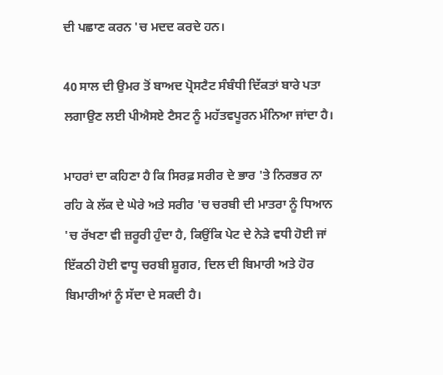ਦੀ ਪਛਾਣ ਕਰਨ 'ਚ ਮਦਦ ਕਰਦੇ ਹਨ।

40 ਸਾਲ ਦੀ ਉਮਰ ਤੋਂ ਬਾਅਦ ਪ੍ਰੋਸਟੈਟ ਸੰਬੰਧੀ ਦਿੱਕਤਾਂ ਬਾਰੇ ਪਤਾ ਲਗਾਉਣ ਲਈ ਪੀਐਸਏ ਟੈਸਟ ਨੂੰ ਮਹੱਤਵਪੂਰਨ ਮੰਨਿਆ ਜਾਂਦਾ ਹੈ।

ਮਾਹਰਾਂ ਦਾ ਕਹਿਣਾ ਹੈ ਕਿ ਸਿਰਫ਼ ਸਰੀਰ ਦੇ ਭਾਰ 'ਤੇ ਨਿਰਭਰ ਨਾ ਰਹਿ ਕੇ ਲੱਕ ਦੇ ਘੇਰੇ ਅਤੇ ਸਰੀਰ 'ਚ ਚਰਬੀ ਦੀ ਮਾਤਰਾ ਨੂੰ ਧਿਆਨ 'ਚ ਰੱਖਣਾ ਵੀ ਜ਼ਰੂਰੀ ਹੁੰਦਾ ਹੈ, ਕਿਉਂਕਿ ਪੇਟ ਦੇ ਨੇੜੇ ਵਧੀ ਹੋਈ ਜਾਂ ਇੱਕਠੀ ਹੋਈ ਵਾਧੂ ਚਰਬੀ ਸ਼ੂਗਰ, ਦਿਲ ਦੀ ਬਿਮਾਰੀ ਅਤੇ ਹੋਰ ਬਿਮਾਰੀਆਂ ਨੂੰ ਸੱਦਾ ਦੇ ਸਕਦੀ ਹੈ।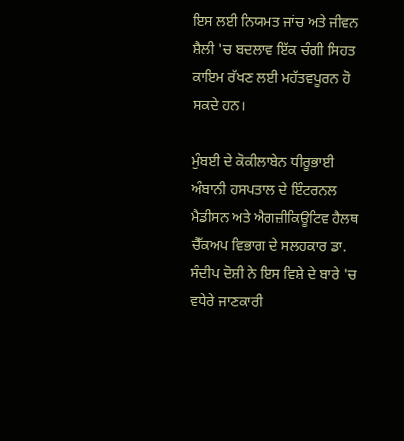ਇਸ ਲਈ ਨਿਯਮਤ ਜਾਂਚ ਅਤੇ ਜੀਵਨ ਸ਼ੈਲੀ 'ਚ ਬਦਲਾਵ ਇੱਕ ਚੰਗੀ ਸਿਹਤ ਕਾਇਮ ਰੱਖਣ ਲਈ ਮਹੱਤਵਪੂਰਨ ਹੋ ਸਕਦੇ ਹਨ।

ਮੁੰਬਈ ਦੇ ਕੋਕੀਲਾਬੇਨ ਧੀਰੂਭਾਈ ਅੰਬਾਨੀ ਹਸਪਤਾਲ ਦੇ ਇੰਟਰਨਲ ਮੈਡੀਸਨ ਅਤੇ ਐਗਜ਼ੀਕਿਊਟਿਵ ਹੈਲਥ ਚੈੱਕਅਪ ਵਿਭਾਗ ਦੇ ਸਲਹਕਾਰ ਡਾ. ਸੰਦੀਪ ਦੋਸ਼ੀ ਨੇ ਇਸ ਵਿਸ਼ੇ ਦੇ ਬਾਰੇ 'ਚ ਵਧੇਰੇ ਜਾਣਕਾਰੀ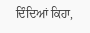ਦਿੰਦਿਆਂ ਕਿਹਾ,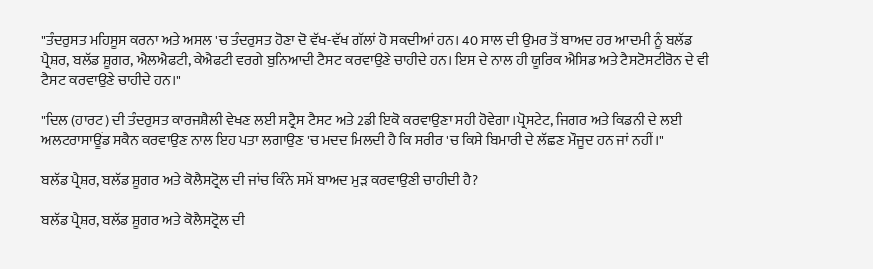"ਤੰਦਰੁਸਤ ਮਹਿਸੂਸ ਕਰਨਾ ਅਤੇ ਅਸਲ 'ਚ ਤੰਦਰੁਸਤ ਹੋਣਾ ਦੋ ਵੱਖ-ਵੱਖ ਗੱਲਾਂ ਹੋ ਸਕਦੀਆਂ ਹਨ। 40 ਸਾਲ ਦੀ ਉਮਰ ਤੋਂ ਬਾਅਦ ਹਰ ਆਦਮੀ ਨੂੰ ਬਲੱਡ ਪ੍ਰੈਸ਼ਰ, ਬਲੱਡ ਸ਼ੂਗਰ, ਐਲਐਫਟੀ, ਕੇਐਫਟੀ ਵਰਗੇ ਬੁਨਿਆਦੀ ਟੈਸਟ ਕਰਵਾਉਣੇ ਚਾਹੀਦੇ ਹਨ। ਇਸ ਦੇ ਨਾਲ ਹੀ ਯੂਰਿਕ ਐਸਿਡ ਅਤੇ ਟੈਸਟੋਸਟੀਰੋਨ ਦੇ ਵੀ ਟੈਸਟ ਕਰਵਾਉਣੇ ਚਾਹੀਦੇ ਹਨ।"

"ਦਿਲ (ਹਾਰਟ) ਦੀ ਤੰਦਰੁਸਤ ਕਾਰਜਸ਼ੈਲੀ ਵੇਖਣ ਲਈ ਸਟ੍ਰੈਸ ਟੈਸਟ ਅਤੇ 2ਡੀ ਇਕੋ ਕਰਵਾਉਣਾ ਸਹੀ ਹੋਵੇਗਾ।ਪ੍ਰੋਸਟੇਟ, ਜਿਗਰ ਅਤੇ ਕਿਡਨੀ ਦੇ ਲਈ ਅਲਟਰਾਸਾਊਂਡ ਸਕੈਨ ਕਰਵਾਉਣ ਨਾਲ ਇਹ ਪਤਾ ਲਗਾਉਣ 'ਚ ਮਦਦ ਮਿਲਦੀ ਹੈ ਕਿ ਸਰੀਰ 'ਚ ਕਿਸੇ ਬਿਮਾਰੀ ਦੇ ਲੱਛਣ ਮੌਜੂਦ ਹਨ ਜਾਂ ਨਹੀਂ।"

ਬਲੱਡ ਪ੍ਰੈਸ਼ਰ, ਬਲੱਡ ਸ਼ੂਗਰ ਅਤੇ ਕੋਲੈਸਟ੍ਰੋਲ ਦੀ ਜਾਂਚ ਕਿੰਨੇ ਸਮੇਂ ਬਾਅਦ ਮੁੜ ਕਰਵਾਉਣੀ ਚਾਹੀਦੀ ਹੈ?

ਬਲੱਡ ਪ੍ਰੈਸ਼ਰ, ਬਲੱਡ ਸ਼ੂਗਰ ਅਤੇ ਕੋਲੈਸਟ੍ਰੋਲ ਦੀ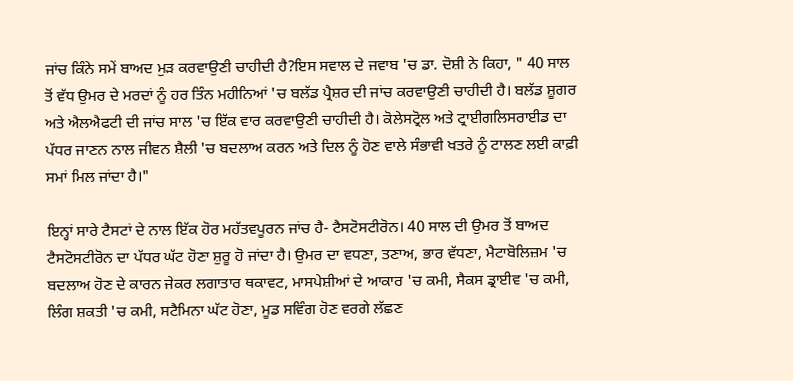ਜਾਂਚ ਕਿੰਨੇ ਸਮੇਂ ਬਾਅਦ ਮੁੜ ਕਰਵਾਉਣੀ ਚਾਹੀਦੀ ਹੈ?ਇਸ ਸਵਾਲ ਦੇ ਜਵਾਬ 'ਚ ਡਾ. ਦੋਸ਼ੀ ਨੇ ਕਿਹਾ, " 40 ਸਾਲ ਤੋਂ ਵੱਧ ਉਮਰ ਦੇ ਮਰਦਾਂ ਨੂੰ ਹਰ ਤਿੰਨ ਮਹੀਨਿਆਂ 'ਚ ਬਲੱਡ ਪ੍ਰੈਸ਼ਰ ਦੀ ਜਾਂਚ ਕਰਵਾਉਣੀ ਚਾਹੀਦੀ ਹੈ। ਬਲੱਡ ਸ਼ੂਗਰ ਅਤੇ ਐਲਐਫਟੀ ਦੀ ਜਾਂਚ ਸਾਲ 'ਚ ਇੱਕ ਵਾਰ ਕਰਵਾਉਣੀ ਚਾਹੀਦੀ ਹੈ। ਕੋਲੇਸਟ੍ਰੋਲ ਅਤੇ ਟ੍ਰਾਈਗਲਿਸਰਾਈਡ ਦਾ ਪੱਧਰ ਜਾਣਨ ਨਾਲ ਜੀਵਨ ਸ਼ੈਲੀ 'ਚ ਬਦਲਾਅ ਕਰਨ ਅਤੇ ਦਿਲ ਨੂੰ ਹੋਣ ਵਾਲੇ ਸੰਭਾਵੀ ਖਤਰੇ ਨੂੰ ਟਾਲਣ ਲਈ ਕਾਫ਼ੀ ਸਮਾਂ ਮਿਲ ਜਾਂਦਾ ਹੈ।"

ਇਨ੍ਹਾਂ ਸਾਰੇ ਟੈਸਟਾਂ ਦੇ ਨਾਲ ਇੱਕ ਹੋਰ ਮਹੱਤਵਪੂਰਨ ਜਾਂਚ ਹੈ- ਟੈਸਟੋਸਟੀਰੋਨ। 40 ਸਾਲ ਦੀ ਉਮਰ ਤੋਂ ਬਾਅਦ ਟੈਸਟੋਸਟੀਰੋਨ ਦਾ ਪੱਧਰ ਘੱਟ ਹੋਣਾ ਸ਼ੁਰੂ ਹੋ ਜਾਂਦਾ ਹੈ। ਉਮਰ ਦਾ ਵਧਣਾ, ਤਣਾਅ, ਭਾਰ ਵੱਧਣਾ, ਮੈਟਾਬੋਲਿਜ਼ਮ 'ਚ ਬਦਲਾਅ ਹੋਣ ਦੇ ਕਾਰਨ ਜੇਕਰ ਲਗਾਤਾਰ ਥਕਾਵਟ, ਮਾਸਪੇਸ਼ੀਆਂ ਦੇ ਆਕਾਰ 'ਚ ਕਮੀ, ਸੈਕਸ ਡ੍ਰਾਈਵ 'ਚ ਕਮੀ, ਲਿੰਗ ਸ਼ਕਤੀ 'ਚ ਕਮੀ, ਸਟੈਮਿਨਾ ਘੱਟ ਹੋਣਾ, ਮੂਡ ਸਵਿੰਗ ਹੋਣ ਵਰਗੇ ਲੱਛਣ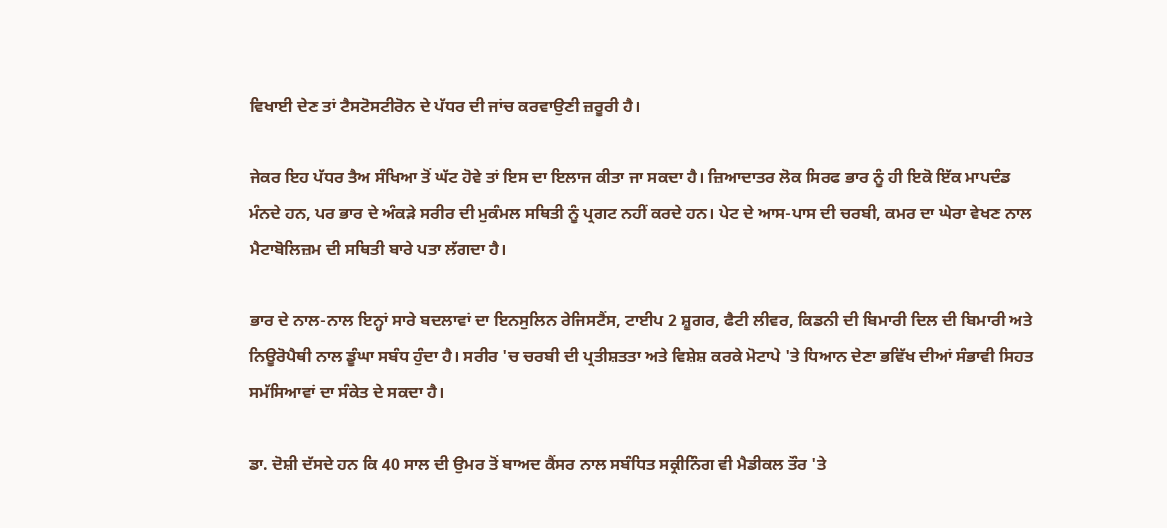ਵਿਖਾਈ ਦੇਣ ਤਾਂ ਟੈਸਟੋਸਟੀਰੋਨ ਦੇ ਪੱਧਰ ਦੀ ਜਾਂਚ ਕਰਵਾਉਣੀ ਜ਼ਰੂਰੀ ਹੈ।

ਜੇਕਰ ਇਹ ਪੱਧਰ ਤੈਅ ਸੰਖਿਆ ਤੋਂ ਘੱਟ ਹੋਵੇ ਤਾਂ ਇਸ ਦਾ ਇਲਾਜ ਕੀਤਾ ਜਾ ਸਕਦਾ ਹੈ। ਜ਼ਿਆਦਾਤਰ ਲੋਕ ਸਿਰਫ ਭਾਰ ਨੂੰ ਹੀ ਇਕੋ ਇੱਕ ਮਾਪਦੰਡ ਮੰਨਦੇ ਹਨ, ਪਰ ਭਾਰ ਦੇ ਅੰਕੜੇ ਸਰੀਰ ਦੀ ਮੁਕੰਮਲ ਸਥਿਤੀ ਨੂੰ ਪ੍ਰਗਟ ਨਹੀਂ ਕਰਦੇ ਹਨ। ਪੇਟ ਦੇ ਆਸ-ਪਾਸ ਦੀ ਚਰਬੀ, ਕਮਰ ਦਾ ਘੇਰਾ ਵੇਖਣ ਨਾਲ ਮੈਟਾਬੋਲਿਜ਼ਮ ਦੀ ਸਥਿਤੀ ਬਾਰੇ ਪਤਾ ਲੱਗਦਾ ਹੈ।

ਭਾਰ ਦੇ ਨਾਲ-ਨਾਲ ਇਨ੍ਹਾਂ ਸਾਰੇ ਬਦਲਾਵਾਂ ਦਾ ਇਨਸੁਲਿਨ ਰੇਜਿਸਟੈਂਸ, ਟਾਈਪ 2 ਸ਼ੂਗਰ, ਫੈਟੀ ਲੀਵਰ, ਕਿਡਨੀ ਦੀ ਬਿਮਾਰੀ ਦਿਲ ਦੀ ਬਿਮਾਰੀ ਅਤੇ ਨਿਊਰੋਪੈਥੀ ਨਾਲ ਡੂੰਘਾ ਸਬੰਧ ਹੁੰਦਾ ਹੈ। ਸਰੀਰ 'ਚ ਚਰਬੀ ਦੀ ਪ੍ਰਤੀਸ਼ਤਤਾ ਅਤੇ ਵਿਸ਼ੇਸ਼ ਕਰਕੇ ਮੋਟਾਪੇ 'ਤੇ ਧਿਆਨ ਦੇਣਾ ਭਵਿੱਖ ਦੀਆਂ ਸੰਭਾਵੀ ਸਿਹਤ ਸਮੱਸਿਆਵਾਂ ਦਾ ਸੰਕੇਤ ਦੇ ਸਕਦਾ ਹੈ।

ਡਾ. ਦੋਸ਼ੀ ਦੱਸਦੇ ਹਨ ਕਿ 40 ਸਾਲ ਦੀ ਉਮਰ ਤੋਂ ਬਾਅਦ ਕੈਂਸਰ ਨਾਲ ਸਬੰਧਿਤ ਸਕ੍ਰੀਨਿੰਗ ਵੀ ਮੈਡੀਕਲ ਤੌਰ 'ਤੇ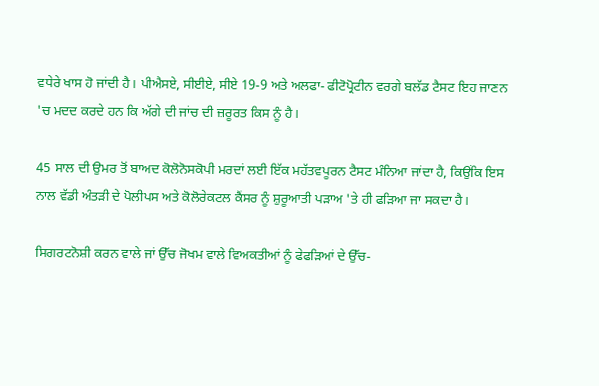ਵਧੇਰੇ ਖਾਸ ਹੋ ਜਾਂਦੀ ਹੈ। ਪੀਐਸਏ, ਸੀਈਏ, ਸੀਏ 19-9 ਅਤੇ ਅਲਫਾ- ਫੀਟੋਪ੍ਰੋਟੀਨ ਵਰਗੇ ਬਲੱਡ ਟੈਸਟ ਇਹ ਜਾਣਨ 'ਚ ਮਦਦ ਕਰਦੇ ਹਨ ਕਿ ਅੱਗੇ ਦੀ ਜਾਂਚ ਦੀ ਜ਼ਰੂਰਤ ਕਿਸ ਨੂੰ ਹੈ।

45 ਸਾਲ ਦੀ ਉਮਰ ਤੋਂ ਬਾਅਦ ਕੋਲੋਨੋਸਕੋਪੀ ਮਰਦਾਂ ਲਈ ਇੱਕ ਮਹੱਤਵਪੂਰਨ ਟੈਸਟ ਮੰਨਿਆ ਜਾਂਦਾ ਹੈ, ਕਿਉਂਕਿ ਇਸ ਨਾਲ ਵੱਡੀ ਅੰਤੜੀ ਦੇ ਪੋਲੀਪਸ ਅਤੇ ਕੋਲੋਰੇਕਟਲ ਕੈਂਸਰ ਨੂੰ ਸ਼ੁਰੂਆਤੀ ਪੜਾਅ 'ਤੇ ਹੀ ਫੜਿਆ ਜਾ ਸਕਦਾ ਹੈ।

ਸਿਗਰਟਨੋਸ਼ੀ ਕਰਨ ਵਾਲੇ ਜਾਂ ਉੱਚ ਜੋਖਮ ਵਾਲੇ ਵਿਅਕਤੀਆਂ ਨੂੰ ਫੇਫੜਿਆਂ ਦੇ ਉੱਚ-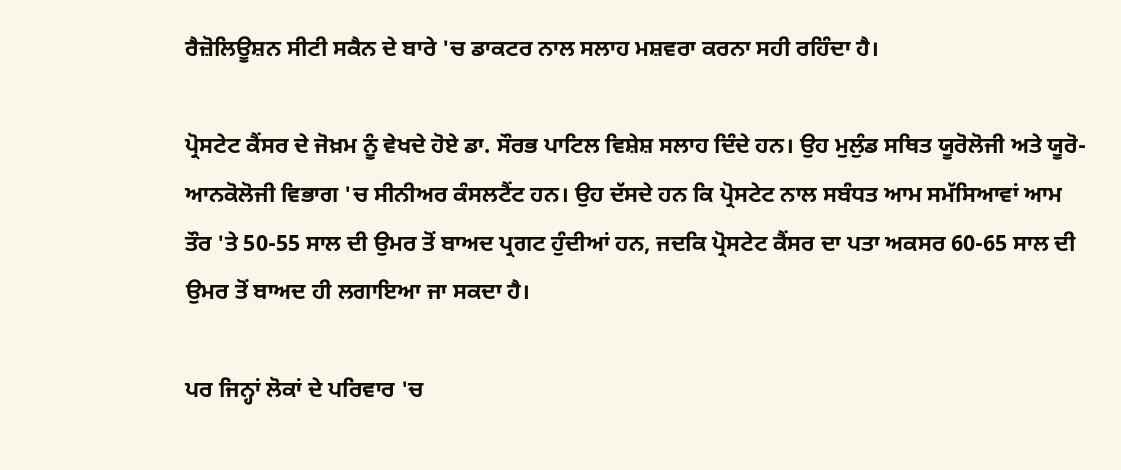ਰੈਜ਼ੋਲਿਊਸ਼ਨ ਸੀਟੀ ਸਕੈਨ ਦੇ ਬਾਰੇ 'ਚ ਡਾਕਟਰ ਨਾਲ ਸਲਾਹ ਮਸ਼ਵਰਾ ਕਰਨਾ ਸਹੀ ਰਹਿੰਦਾ ਹੈ।

ਪ੍ਰੋਸਟੇਟ ਕੈਂਸਰ ਦੇ ਜੋਖ਼ਮ ਨੂੰ ਵੇਖਦੇ ਹੋਏ ਡਾ. ਸੌਰਭ ਪਾਟਿਲ ਵਿਸ਼ੇਸ਼ ਸਲਾਹ ਦਿੰਦੇ ਹਨ। ਉਹ ਮੁਲੁੰਡ ਸਥਿਤ ਯੂਰੋਲੋਜੀ ਅਤੇ ਯੂਰੋ-ਆਨਕੋਲੋਜੀ ਵਿਭਾਗ 'ਚ ਸੀਨੀਅਰ ਕੰਸਲਟੈਂਟ ਹਨ। ਉਹ ਦੱਸਦੇ ਹਨ ਕਿ ਪ੍ਰੋਸਟੇਟ ਨਾਲ ਸਬੰਧਤ ਆਮ ਸਮੱਸਿਆਵਾਂ ਆਮ ਤੌਰ 'ਤੇ 50-55 ਸਾਲ ਦੀ ਉਮਰ ਤੋਂ ਬਾਅਦ ਪ੍ਰਗਟ ਹੁੰਦੀਆਂ ਹਨ, ਜਦਕਿ ਪ੍ਰੋਸਟੇਟ ਕੈਂਸਰ ਦਾ ਪਤਾ ਅਕਸਰ 60-65 ਸਾਲ ਦੀ ਉਮਰ ਤੋਂ ਬਾਅਦ ਹੀ ਲਗਾਇਆ ਜਾ ਸਕਦਾ ਹੈ।

ਪਰ ਜਿਨ੍ਹਾਂ ਲੋਕਾਂ ਦੇ ਪਰਿਵਾਰ 'ਚ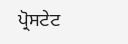ਪ੍ਰੋਸਟੇਟ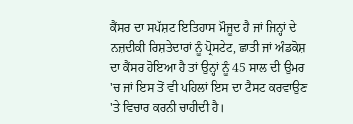ਕੈਂਸਰ ਦਾ ਸਪੱਸ਼ਟ ਇਤਿਹਾਸ ਮੌਜੂਦ ਹੈ ਜਾਂ ਜਿਨ੍ਹਾਂ ਦੇ ਨਜ਼ਦੀਕੀ ਰਿਸ਼ਤੇਦਾਰਾਂ ਨੂੰ ਪ੍ਰੋਸਟੇਟ, ਛਾਤੀ ਜਾਂ ਅੰਡਕੋਸ਼ ਦਾ ਕੈਂਸਰ ਹੋਇਆ ਹੈ ਤਾਂ ਉਨ੍ਹਾਂ ਨੂੰ 45 ਸਾਲ ਦੀ ਉਮਰ 'ਚ ਜਾਂ ਇਸ ਤੋਂ ਵੀ ਪਹਿਲਾਂ ਇਸ ਦਾ ਟੈਸਟ ਕਰਵਾਉਣ 'ਤੇ ਵਿਚਾਰ ਕਰਨੀ ਚਾਹੀਦੀ ਹੈ।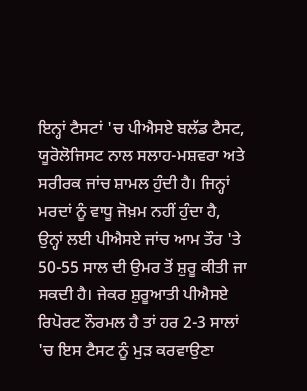ਇਨ੍ਹਾਂ ਟੈਸਟਾਂ 'ਚ ਪੀਐਸਏ ਬਲੱਡ ਟੈਸਟ, ਯੂਰੋਲੋਜਿਸਟ ਨਾਲ ਸਲਾਹ-ਮਸ਼ਵਰਾ ਅਤੇ ਸਰੀਰਕ ਜਾਂਚ ਸ਼ਾਮਲ ਹੁੰਦੀ ਹੈ। ਜਿਨ੍ਹਾਂ ਮਰਦਾਂ ਨੂੰ ਵਾਧੂ ਜੋਖ਼ਮ ਨਹੀਂ ਹੁੰਦਾ ਹੈ, ਉਨ੍ਹਾਂ ਲਈ ਪੀਐਸਏ ਜਾਂਚ ਆਮ ਤੌਰ 'ਤੇ 50-55 ਸਾਲ ਦੀ ਉਮਰ ਤੋਂ ਸ਼ੁਰੂ ਕੀਤੀ ਜਾ ਸਕਦੀ ਹੈ। ਜੇਕਰ ਸ਼ੁਰੂਆਤੀ ਪੀਐਸਏ ਰਿਪੋਰਟ ਨੌਰਮਲ ਹੈ ਤਾਂ ਹਰ 2-3 ਸਾਲਾਂ 'ਚ ਇਸ ਟੈਸਟ ਨੂੰ ਮੁੜ ਕਰਵਾਉਣਾ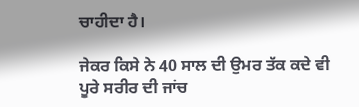ਚਾਹੀਦਾ ਹੈ।

ਜੇਕਰ ਕਿਸੇ ਨੇ 40 ਸਾਲ ਦੀ ਉਮਰ ਤੱਕ ਕਦੇ ਵੀ ਪੂਰੇ ਸਰੀਰ ਦੀ ਜਾਂਚ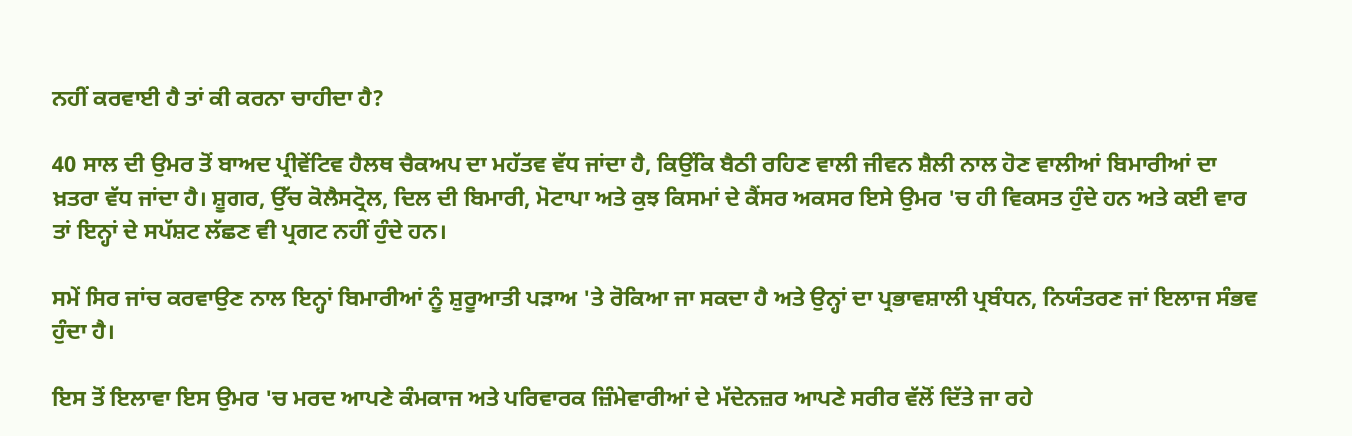ਨਹੀਂ ਕਰਵਾਈ ਹੈ ਤਾਂ ਕੀ ਕਰਨਾ ਚਾਹੀਦਾ ਹੈ?

40 ਸਾਲ ਦੀ ਉਮਰ ਤੋਂ ਬਾਅਦ ਪ੍ਰੀਵੇਂਟਿਵ ਹੈਲਥ ਚੈਕਅਪ ਦਾ ਮਹੱਤਵ ਵੱਧ ਜਾਂਦਾ ਹੈ, ਕਿਉਂਕਿ ਬੈਠੀ ਰਹਿਣ ਵਾਲੀ ਜੀਵਨ ਸ਼ੈਲੀ ਨਾਲ ਹੋਣ ਵਾਲੀਆਂ ਬਿਮਾਰੀਆਂ ਦਾ ਖ਼ਤਰਾ ਵੱਧ ਜਾਂਦਾ ਹੈ। ਸ਼ੂਗਰ, ਉੱਚ ਕੋਲੈਸਟ੍ਰੋਲ, ਦਿਲ ਦੀ ਬਿਮਾਰੀ, ਮੋਟਾਪਾ ਅਤੇ ਕੁਝ ਕਿਸਮਾਂ ਦੇ ਕੈਂਸਰ ਅਕਸਰ ਇਸੇ ਉਮਰ 'ਚ ਹੀ ਵਿਕਸਤ ਹੁੰਦੇ ਹਨ ਅਤੇ ਕਈ ਵਾਰ ਤਾਂ ਇਨ੍ਹਾਂ ਦੇ ਸਪੱਸ਼ਟ ਲੱਛਣ ਵੀ ਪ੍ਰਗਟ ਨਹੀਂ ਹੁੰਦੇ ਹਨ।

ਸਮੇਂ ਸਿਰ ਜਾਂਚ ਕਰਵਾਉਣ ਨਾਲ ਇਨ੍ਹਾਂ ਬਿਮਾਰੀਆਂ ਨੂੰ ਸ਼ੁਰੂਆਤੀ ਪੜਾਅ 'ਤੇ ਰੋਕਿਆ ਜਾ ਸਕਦਾ ਹੈ ਅਤੇ ਉਨ੍ਹਾਂ ਦਾ ਪ੍ਰਭਾਵਸ਼ਾਲੀ ਪ੍ਰਬੰਧਨ, ਨਿਯੰਤਰਣ ਜਾਂ ਇਲਾਜ ਸੰਭਵ ਹੁੰਦਾ ਹੈ।

ਇਸ ਤੋਂ ਇਲਾਵਾ ਇਸ ਉਮਰ 'ਚ ਮਰਦ ਆਪਣੇ ਕੰਮਕਾਜ ਅਤੇ ਪਰਿਵਾਰਕ ਜ਼ਿੰਮੇਵਾਰੀਆਂ ਦੇ ਮੱਦੇਨਜ਼ਰ ਆਪਣੇ ਸਰੀਰ ਵੱਲੋਂ ਦਿੱਤੇ ਜਾ ਰਹੇ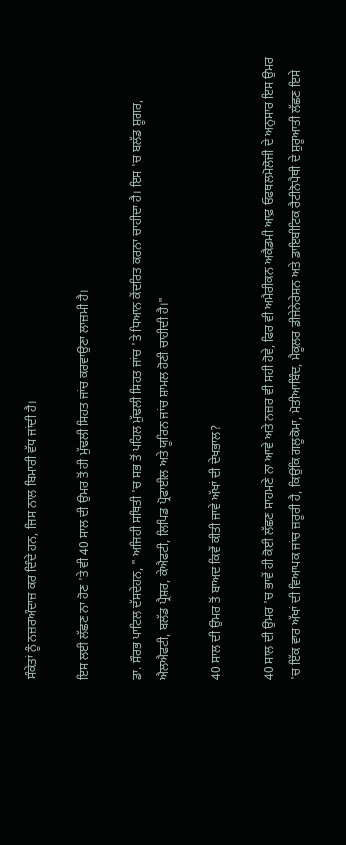ਸੰਕੇਤਾਂ ਨੂੰ ਨਜ਼ਰਅੰਦਾਜ਼ ਕਰ ਦਿੰਦੇ ਹਨ, ਜਿਸ ਨਾਲ ਬਿਮਾਰੀ ਵੱਧ ਜਾਂਦੀ ਹੈ।

ਇਸ ਲਈ ਲੱਛਣ ਨਾ ਹੋਣ 'ਤੇ ਵੀ 40 ਸਾਲ ਦੀ ਉਮਰ ਤੋਂ ਹੀ ਮੁੱਢਲੀ ਸਿਹਤ ਜਾਂਚ ਕਰਵਾਉਣਾ ਲਾਜ਼ਮੀ ਹੈ।

ਡਾ. ਸੌਰਭ ਪਾਟਿਲ ਦੱਸਦੇਹਨ, " ਅਜਿਹੀ ਸਥਿਤੀ 'ਚ ਸਭ ਤੋਂ ਪਹਿਲ ਮੁੱਢਲੀ ਸਿਹਤ ਜਾਂਚ 'ਤੇ ਧਿਆਨ ਕੇਂਦਰਿਤ ਕਰਨਾ ਚਾਹੀਦਾ ਹੈ। ਇਸ 'ਚ ਬਲੱਡ ਸ਼ੂਗਰ, ਐਲਐਫਟੀ, ਬਲੱਡ ਪ੍ਰੈਸ਼ਰ, ਕੇਐਫਟੀ, ਲਿਪਿਡ ਪ੍ਰੋਫਾਈਲ ਅਤੇ ਯੂਰਿਨ ਜਾਂਚ ਸ਼ਾਮਲ ਹੋਣੀ ਚਾਹੀਦੀ ਹੈ।"

40 ਸਾਲ ਦੀ ਉਮਰ ਤੋਂ ਬਾਅਦ ਕਿਵੇਂ ਕੀਤੀ ਜਾਵੇ ਅੱਖਾਂ ਦੀ ਦੇਖਭਾਲ?

40 ਸਾਲ ਦੀ ਉਮਰ 'ਚ ਭਾਵੇਂ ਹੀ ਕੋਈ ਲੱਛਣ ਸਾਹਮਣੇ ਨਾ ਆਵੇ ਅਤੇ ਨਜ਼ਰ ਵੀ ਸਹੀ ਹੋਵੇ, ਫਿਰ ਵੀ ਅਮੈਰੀਕਨ ਅਕੈਡਮੀ ਆਫ਼ ਓਫਥਲਮੋਲੋਜੀ ਦੇ ਅਨੁਸਾਰ ਇਸ ਉਮਰ 'ਚ ਇੱਕ ਵਾਰ ਅੱਖਾਂ ਦੀ ਵਿਆਪਕ ਜਾਂਚ ਜ਼ਰੂਰੀ ਹੈ, ਕਿਉਂਕਿ ਗਲੂਕੋਮਾ, ਮੋਤੀਆਬਿੰਦ, ਮੈਕੂਲਰ ਡੀਜੇਨੇਰੇਸ਼ਨ ਅਤੇ ਡਾਇਬੀਟਿਕ ਰੈਟੀਨੋਪੈਥੀ ਦੇ ਸ਼ੁਰੂਆਤੀ ਲੱਛਣ ਇਸੇ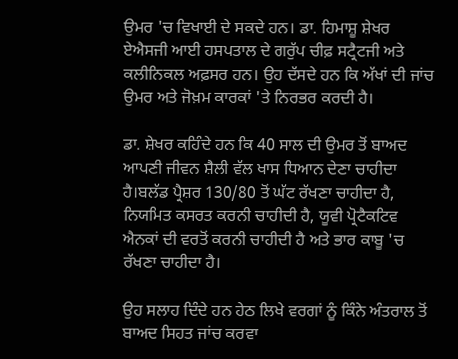ਉਮਰ 'ਚ ਵਿਖਾਈ ਦੇ ਸਕਦੇ ਹਨ। ਡਾ. ਹਿਮਾਸ਼ੂ ਸ਼ੇਖਰ ਏਐਸਜੀ ਆਈ ਹਸਪਤਾਲ ਦੇ ਗਰੁੱਪ ਚੀਫ਼ ਸਟ੍ਰੈਟਜੀ ਅਤੇ ਕਲੀਨਿਕਲ ਅਫ਼ਸਰ ਹਨ। ਉਹ ਦੱਸਦੇ ਹਨ ਕਿ ਅੱਖਾਂ ਦੀ ਜਾਂਚ ਉਮਰ ਅਤੇ ਜੋਖ਼ਮ ਕਾਰਕਾਂ 'ਤੇ ਨਿਰਭਰ ਕਰਦੀ ਹੈ।

ਡਾ. ਸ਼ੇਖਰ ਕਹਿੰਦੇ ਹਨ ਕਿ 40 ਸਾਲ ਦੀ ਉਮਰ ਤੋਂ ਬਾਅਦ ਆਪਣੀ ਜੀਵਨ ਸ਼ੈਲੀ ਵੱਲ ਖਾਸ ਧਿਆਨ ਦੇਣਾ ਚਾਹੀਦਾ ਹੈ।ਬਲੱਡ ਪ੍ਰੈਸ਼ਰ 130/80 ਤੋਂ ਘੱਟ ਰੱਖਣਾ ਚਾਹੀਦਾ ਹੈ, ਨਿਯਮਿਤ ਕਸਰਤ ਕਰਨੀ ਚਾਹੀਦੀ ਹੈ, ਯੂਵੀ ਪ੍ਰੋਟੈਕਟਿਵ ਐਨਕਾਂ ਦੀ ਵਰਤੋਂ ਕਰਨੀ ਚਾਹੀਦੀ ਹੈ ਅਤੇ ਭਾਰ ਕਾਬੂ 'ਚ ਰੱਖਣਾ ਚਾਹੀਦਾ ਹੈ।

ਉਹ ਸਲਾਹ ਦਿੰਦੇ ਹਨ ਹੇਠ ਲਿਖੇ ਵਰਗਾਂ ਨੂੰ ਕਿੰਨੇ ਅੰਤਰਾਲ ਤੋਂ ਬਾਅਦ ਸਿਹਤ ਜਾਂਚ ਕਰਵਾ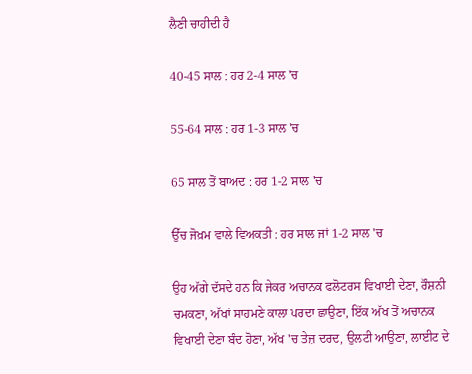ਲੈਣੀ ਚਾਹੀਦੀ ਹੈ

40-45 ਸਾਲ : ਹਰ 2-4 ਸਾਲ 'ਚ

55-64 ਸਾਲ : ਹਰ 1-3 ਸਾਲ 'ਚ

65 ਸਾਲ ਤੋਂ ਬਾਅਦ : ਹਰ 1-2 ਸਾਲ 'ਚ

ਉੱਚ ਜੋਖ਼ਮ ਵਾਲੇ ਵਿਅਕਤੀ : ਹਰ ਸਾਲ ਜਾਂ 1-2 ਸਾਲ 'ਚ

ਉਹ ਅੱਗੇ ਦੱਸਦੇ ਹਨ ਕਿ ਜੇਕਰ ਅਚਾਨਕ ਫਲੋਟਰਸ ਵਿਖਾਈ ਦੇਣਾ, ਰੌਸ਼ਨੀ ਚਮਕਣਾ, ਅੱਖਾਂ ਸਾਹਮਣੇ ਕਾਲਾ ਪਰਦਾ ਛਾਉਣਾ, ਇੱਕ ਅੱਖ ਤੋਂ ਅਚਾਨਕ ਵਿਖਾਈ ਦੇਣਾ ਬੰਦ ਹੋਣਾ, ਅੱਖ 'ਚ ਤੇਜ਼ ਦਰਦ, ਉਲਟੀ ਆਉਣਾ, ਲਾਈਟ ਦੇ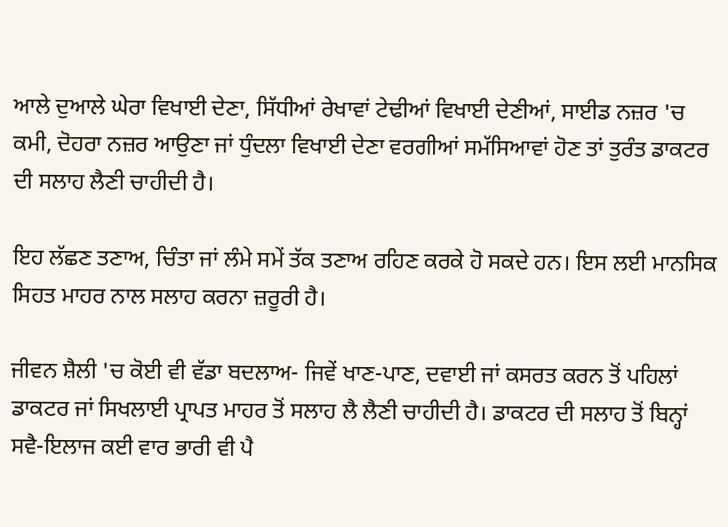ਆਲੇ ਦੁਆਲੇ ਘੇਰਾ ਵਿਖਾਈ ਦੇਣਾ, ਸਿੱਧੀਆਂ ਰੇਖਾਵਾਂ ਟੇਢੀਆਂ ਵਿਖਾਈ ਦੇਣੀਆਂ, ਸਾਈਡ ਨਜ਼ਰ 'ਚ ਕਮੀ, ਦੋਹਰਾ ਨਜ਼ਰ ਆਉਣਾ ਜਾਂ ਧੁੰਦਲਾ ਵਿਖਾਈ ਦੇਣਾ ਵਰਗੀਆਂ ਸਮੱਸਿਆਵਾਂ ਹੋਣ ਤਾਂ ਤੁਰੰਤ ਡਾਕਟਰ ਦੀ ਸਲਾਹ ਲੈਣੀ ਚਾਹੀਦੀ ਹੈ।

ਇਹ ਲੱਛਣ ਤਣਾਅ, ਚਿੰਤਾ ਜਾਂ ਲੰਮੇ ਸਮੇਂ ਤੱਕ ਤਣਾਅ ਰਹਿਣ ਕਰਕੇ ਹੋ ਸਕਦੇ ਹਨ। ਇਸ ਲਈ ਮਾਨਸਿਕ ਸਿਹਤ ਮਾਹਰ ਨਾਲ ਸਲਾਹ ਕਰਨਾ ਜ਼ਰੂਰੀ ਹੈ।

ਜੀਵਨ ਸ਼ੈਲੀ 'ਚ ਕੋਈ ਵੀ ਵੱਡਾ ਬਦਲਾਅ- ਜਿਵੇਂ ਖਾਣ-ਪਾਣ, ਦਵਾਈ ਜਾਂ ਕਸਰਤ ਕਰਨ ਤੋਂ ਪਹਿਲਾਂ ਡਾਕਟਰ ਜਾਂ ਸਿਖਲਾਈ ਪ੍ਰਾਪਤ ਮਾਹਰ ਤੋਂ ਸਲਾਹ ਲੈ ਲੈਣੀ ਚਾਹੀਦੀ ਹੈ। ਡਾਕਟਰ ਦੀ ਸਲਾਹ ਤੋਂ ਬਿਨ੍ਹਾਂ ਸਵੈ-ਇਲਾਜ ਕਈ ਵਾਰ ਭਾਰੀ ਵੀ ਪੈ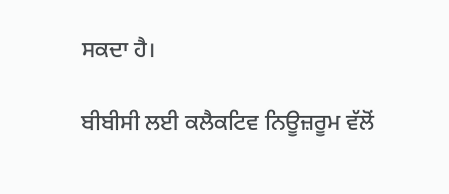ਸਕਦਾ ਹੈ।

ਬੀਬੀਸੀ ਲਈ ਕਲੈਕਟਿਵ ਨਿਊਜ਼ਰੂਮ ਵੱਲੋਂ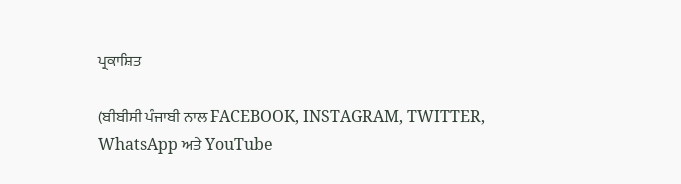ਪ੍ਰਕਾਸ਼ਿਤ

(ਬੀਬੀਸੀ ਪੰਜਾਬੀ ਨਾਲ FACEBOOK, INSTAGRAM, TWITTER, WhatsApp ਅਤੇ YouTube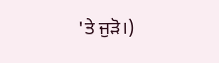'ਤੇ ਜੁੜੋ।)